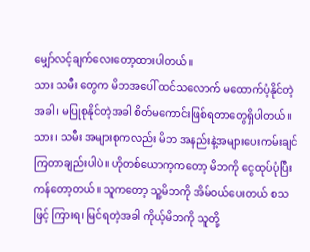မျှော်လင့်ချက်လေးတော့ထားပါတယ်။
သား သမီး တွေက မိဘအပေါ် ထင်သလောက် မထောက်ပံ့နိုင်တဲ့အခါ၊ မပြုစုနိုင်တဲ့အခါ စိတ်မကောင်းဖြစ်ရတာတွေရှိပါတယ်။
သား၊ သမီး အများစုကလည်း မိဘ အနည်းနဲ့အများပေးကမ်းချင်ကြတာချည်းပါပဲ။ ဟိုတစ်ယောက့ကတော့ မိဘကို ငွေထုပ်ပုံပြီးကန်တော့တယ်။ သူကတော့ သူ့မိဘကို အိမ်ဝယ်ပေးတယ် စသဖြင့် ကြားရ၊ မြင်ရတဲ့အခါ ကိုယ့်မိဘကို သူတို့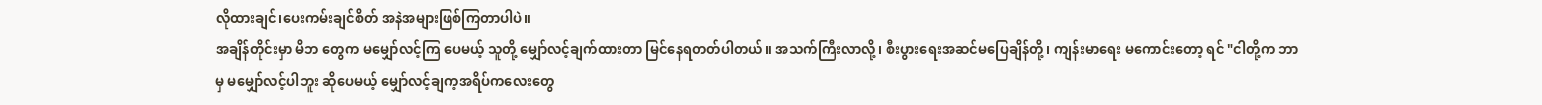လိုထားချင်၊ပေးကမ်းချင်စိတ် အနဲအများဖြစ်ကြတာပါပဲ။
အချိန်တိုင်းမှာ မိဘ တွေက မမျှော်လင့်ကြ ပေမယ့် သူတို့ မျှော်လင့်ချက်ထားတာ မြင်နေရတတ်ပါတယ်။ အသက်ကြီးလာလို့၊ စီးပွားရေးအဆင်မပြေချိန်တို့၊ ကျန်းမာရေး မကောင်းတော့ ရင် "ငါတို့က ဘာမှ မမျှော်လင့်ပါဘူး ဆိုပေမယ့် မျှော်လင့်ချက့အရိပ်ကလေးတွေ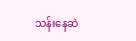သန်းနေဆဲ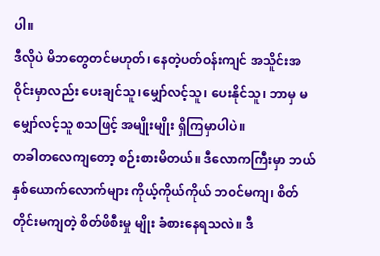ပါ။
ဒီလိုပဲ မိဘတွေတင်မဟုတ်၊ နေတဲ့ပတ်ဝန်းကျင် အသိူင်းအဝိုင်းမှာလည်း ပေးချင်သူ၊မျှော်လင့်သူ၊ ပေးနိုင်သူ၊ ဘာမှ မမျှော်လင့်သူ စသဖြင့် အမျိုးမျိုး ရှိကြမှာပါပဲ။
တခါတလေကျတော့ စဉ်းစားမိတယ်။ ဒီလောကကြီးမှာ ဘယ်နှစ်ယောက်လောက်များ ကိုယ့်ကိုယ်ကိုယ် ဘ၀င်မကျ၊ စိတ်တိုင်းမကျတဲ့ စိတ်ဖိစီးမှု မျိုး ခံစားနေရသလဲ။ ဒီ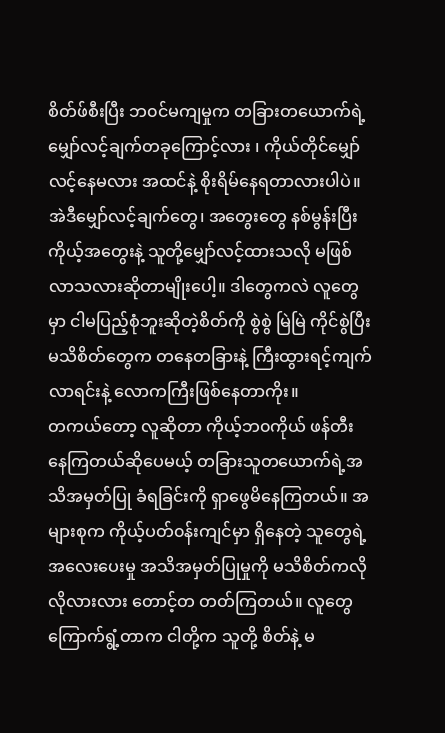စိတ်ဖ်စီးပြီး ဘ၀င်မကျမှုက တခြားတယောက်ရဲ့ မျှော်လင့်ချက်တခုကြောင့်လား ၊ ကိုယ်တိုင်မျှော်လင့်နေမလား အထင်နဲ့ စိုးရိမ်နေရတာလားပါပဲ။
အဲဒီမျှော်လင့်ချက်တွေ၊ အတွေးတွေ နစ်မွန်းပြီး ကိုယ့်အတွေးနဲ့ သူတို့မျှော်လင့်ထားသလို မဖြစ်လာသလားဆိုတာမျိုးပေါ့။ ဒါတွေကလဲ လူတွေမှာ ငါမပြည့်စုံဘူးဆိုတဲ့စိတ်ကို စွဲစွဲ မြဲမြဲ ကိုင်စွဲပြီး မသိစိတ်တွေက တနေတခြားနဲ့ ကြီးထွားရင့်ကျက်လာရင်းနဲ့ လောကကြီးဖြစ်နေတာကိုး။
တကယ်တော့ လူဆိုတာ ကိုယ့်ဘ၀ကိုယ် ဖန်တီးနေကြတယ်ဆိုပေမယ့် တခြားသူတယောက်ရဲ့အသိအမှတ်ပြု ခံရခြင်းကို ရှာဖွေမိနေကြတယ်။ အများစုက ကိုယ့်ပတ်၀န်းကျင်မှာ ရှိနေတဲ့ သူတွေရဲ့အလေးပေးမှု အသိအမှတ်ပြုမှုကို မသိစိတ်ကလိုလိုလားလား တောင့်တ တတ်ကြတယ်။ လူတွေကြောက်ရွံ့တာက ငါတို့က သူတို့ စိတ်နဲ့ မ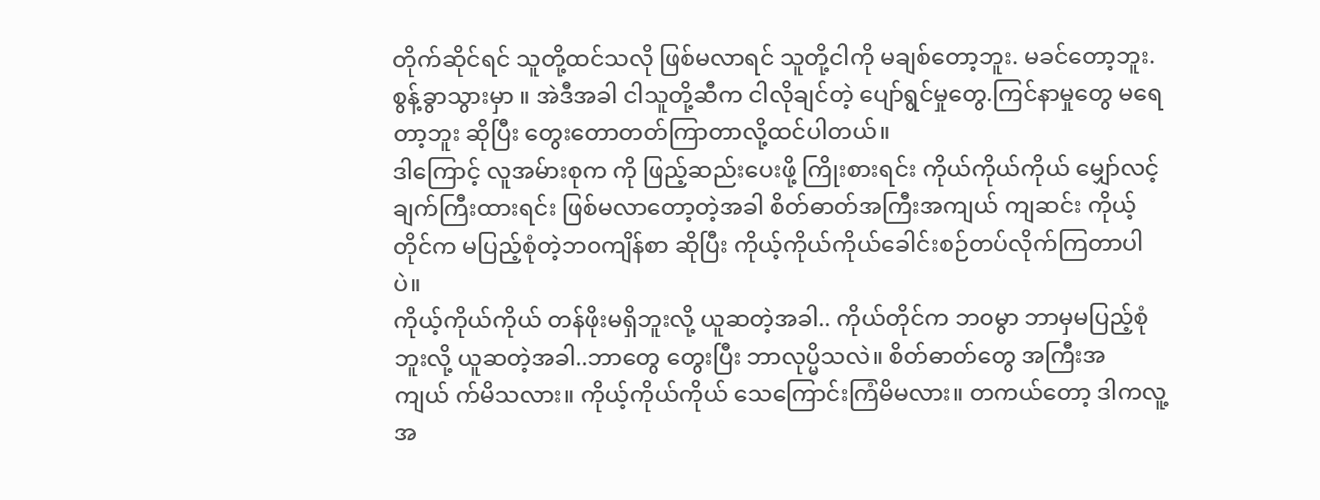တိုက်ဆိုင်ရင် သူတို့ထင်သလို ဖြစ်မလာရင် သူတို့ငါကို မချစ်တော့ဘူး. မခင်တော့ဘူး. စွန့်ခွာသွားမှာ ။ အဲဒီအခါ ငါသူတို့ဆီက ငါလိုချင်တဲ့ ပျော်ရွင်မှုတွေ.ကြင်နာမှုတွေ မရေတာ့ဘူး ဆိုပြီး တွေးတောတတ်ကြာတာလို့ထင်ပါတယ်။
ဒါကြောင့် လူအမ်ားစုက ကို ဖြည့်ဆည်းပေးဖို့ ကြိုးစားရင်း ကိုယ်ကိုယ်ကိုယ် မျှော်လင့်ချက်ကြီးထားရင်း ဖြစ်မလာတော့တဲ့အခါ စိတ်ဓာတ်အကြီးအကျယ် ကျဆင်း ကိုယ့်တိုင်က မပြည့်စုံတဲ့ဘ၀ကျိန်စာ ဆိုပြီး ကိုယ့်ကိုယ်ကိုယ်ခေါင်းစဉ်တပ်လိုက်ကြတာပါပဲ။
ကိုယ့်ကိုယ်ကိုယ် တန်ဖိုးမရှိဘူးလို့ ယူဆတဲ့အခါ.. ကိုယ်တိုင်က ဘ၀မွာ ဘာမှမပြည့်စုံဘူးလို့ ယူဆတဲ့အခါ..ဘာတွေ တွေးပြီး ဘာလုပ္မိသလဲ။ စိတ်ဓာတ်တွေ အကြီးအကျယ် က်မိသလား။ ကိုယ့်ကိုယ်ကိုယ် သေကြောင်းကြံမိမလား။ တကယ်တော့ ဒါကလူ့အ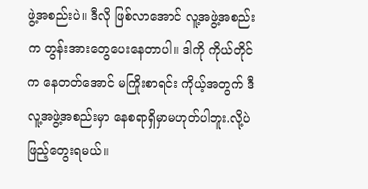ဖွဲ့အစည်းပဲ။ ဒီလို ဖြစ်လာအောင် လူ့အဖွဲ့အစည်းက တွန်းအားတွေပေးနေတာပါ။ ဒါကို ကိုယ်တိုင်က နေတတ်အောင် မကြိုးစာရင်း ကိုယ့်အတွက် ဒီလူ့အဖွဲ့အစည်းမှာ နေစရာရှိမှာမဟုတ်ပါဘူး.လို့ပဲ ဖြည့်တွေးရမယ်။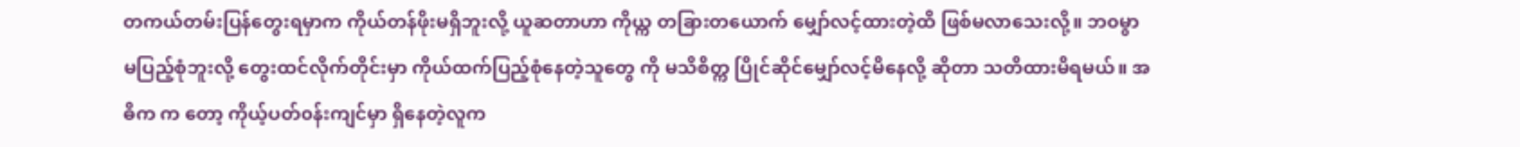တကယ်တမ်းပြန်တွေးရမှာက ကိုယ်တန်ဖိုးမရှိဘူးလို့ ယူဆတာဟာ ကိုယ္က တခြားတယောက် မျှော်လင့်ထားတဲ့ထိ ဖြစ်မလာသေးလို့။ ဘ၀မွာ မပြည့်စုံဘူးလို့ တွေးထင်လိုက်တိုင်းမှာ ကိုယ်ထက်ပြည့်စုံနေတဲ့သူတွေ ကို မသိစိတ္က ပြိုင်ဆိုင်မျှော်လင့်မိနေလို့ ဆိုတာ သတိထားမိရမယ်။ အဓိက က တော့ ကိုယ့်ပတ်၀န်းကျင်မှာ ရှိနေတဲ့လူက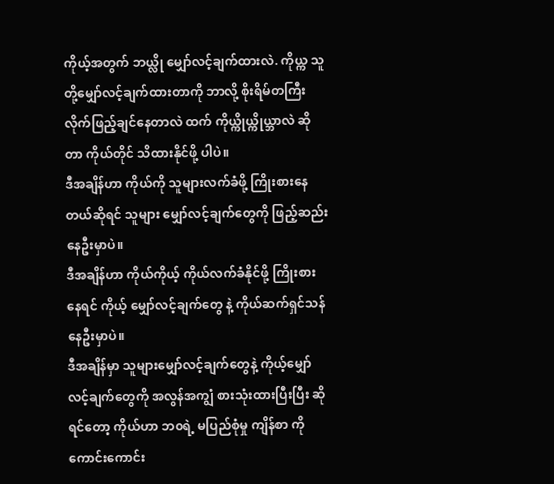ကိုယ့်အတွက် ဘယ္လို မျှော်လင့်ချက်ထားလဲ. ကိုယ္က သူတို့မျှော်လင့်ချက်ထားတာကို ဘာလို့ စိုးရိမ်တကြီး လိုက်ဖြည့်ချင်နေတာလဲ ထက် ကိုယ္ကိုယ္ကိုယ္ဘာလဲ ဆိုတာ ကိုယ်တိုင် သိထားနိုင်ဖို့ ပါပဲ။
ဒီအချိန်ဟာ ကိုယ်ကို သူများလက်ခံဖို့ ကြိုးစားနေတယ်ဆိုရင် သူများ မျှော်လင့်ချက်တွေကို ဖြည့်ဆည်းနေဦးမှာပဲ။
ဒီအချိန်ဟာ ကိုယ်ကိုယ့် ကိုယ်လက်ခံနိုင်ဖို့ ကြိုးစားနေရင် ကိုယ့် မျှော်လင့်ချက်တွေ နဲ့ ကိုယ်ဆက်ရှင်သန်နေဦးမှာပဲ။
ဒီအချိန်မှာ သူများမျှော်လင့်ချက်တွေနဲ့ ကိုယ့်မျှော်လင့်ချက်တွေကို အလွန်အကျွံ စားသုံးထားပြီးပြီး ဆိုရင်တော့ ကိုယ်ဟာ ဘ၀ရဲ့ မပြည်စုံမှု ကျိန်စာ ကို ကောင်းကောင်း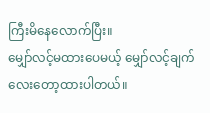ကြီးမိနေလောက်ပြီး။
မျှော်လင့်မထားပေမယ့် မျှော်လင့်ချက်လေးတော့ထားပါတယ်။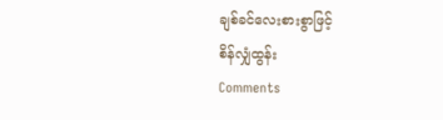ချစ်ခင်လေးစားစွာဖြင့်
စိန်လျှံထွန်း
Comments